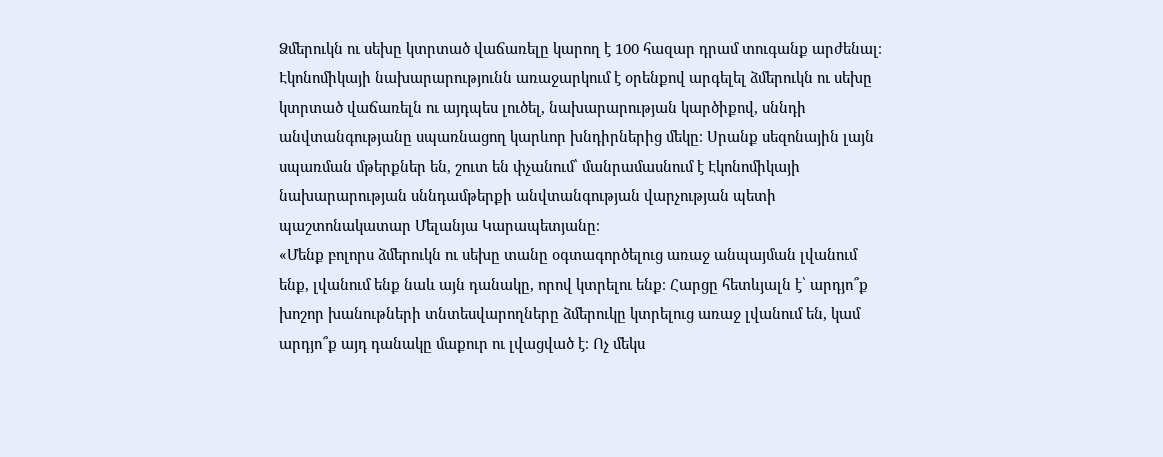Ձմերուկն ու սեխը կտրտած վաճառելը կարող է 100 հազար դրամ տուգանք արժենալ։ Էկոնոմիկայի նախարարությունն առաջարկում է օրենքով արգելել ձմերուկն ու սեխը կտրտած վաճառելն ու այդպես լուծել, նախարարության կարծիքով, սննդի անվտանգությանը սպառնացող կարևոր խնդիրներից մեկը։ Սրանք սեզոնային լայն սպառման մթերքներ են, շուտ են փչանում՝ մանրամասնում է Էկոնոմիկայի նախարարության սննդամթերքի անվտանգության վարչության պետի պաշտոնակատար Մելանյա Կարապետյանը։
«Մենք բոլորս ձմերուկն ու սեխը տանը օգտագործելուց առաջ անպայման լվանում ենք, լվանում ենք նաև այն դանակը, որով կտրելու ենք։ Հարցը հետևյալն է՝ արդյո՞ք խոշոր խանութների տնտեսվարողները ձմերուկը կտրելուց առաջ լվանում են, կամ արդյո՞ք այդ դանակը մաքուր ու լվացված է։ Ոչ մեկս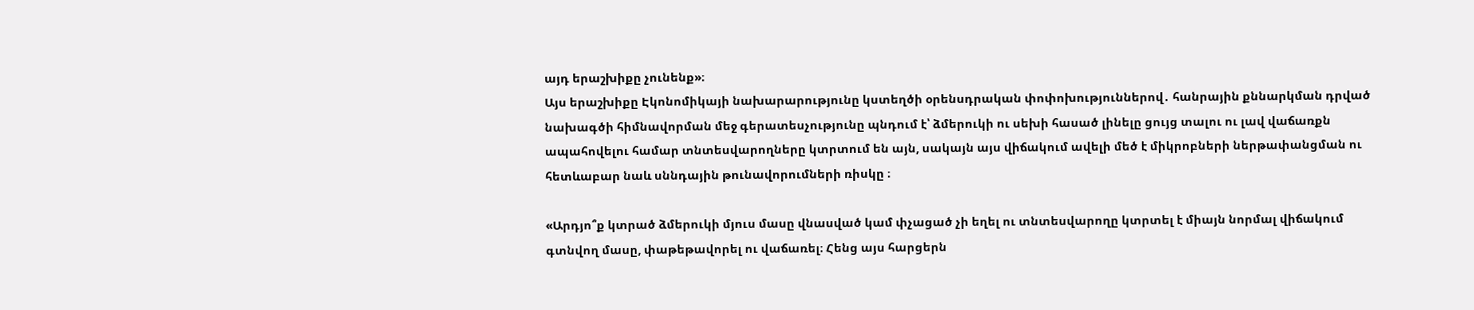այդ երաշխիքը չունենք»։
Այս երաշխիքը Էկոնոմիկայի նախարարությունը կստեղծի օրենսդրական փոփոխություններով․ հանրային քննարկման դրված նախագծի հիմնավորման մեջ գերատեսչությունը պնդում է՝ ձմերուկի ու սեխի հասած լինելը ցույց տալու ու լավ վաճառքն ապահովելու համար տնտեսվարողները կտրտում են այն, սակայն այս վիճակում ավելի մեծ է միկրոբների ներթափանցման ու հետևաբար նաև սննդային թունավորումների ռիսկը ։

«Արդյո՞ք կտրած ձմերուկի մյուս մասը վնասված կամ փչացած չի եղել ու տնտեսվարողը կտրտել է միայն նորմալ վիճակում գտնվող մասը, փաթեթավորել ու վաճառել։ Հենց այս հարցերն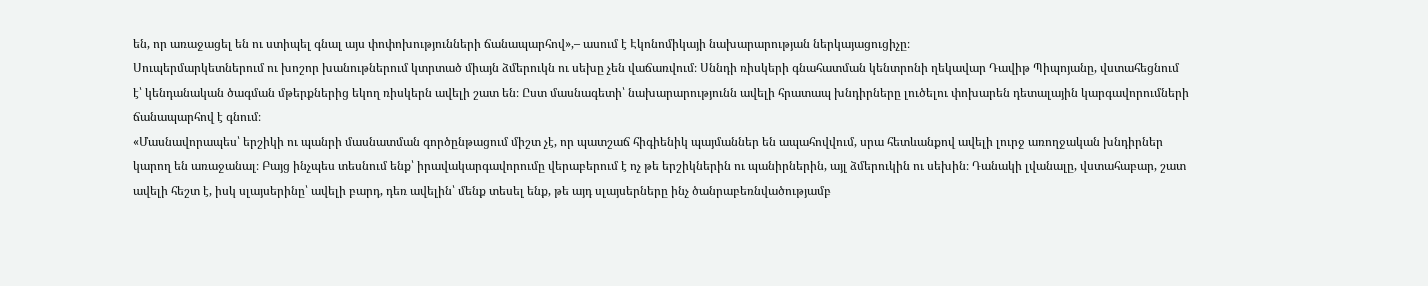են, որ առաջացել են ու ստիպել գնալ այս փոփոխությունների ճանապարհով»,– ասում է Էկոնոմիկայի նախարարության ներկայացուցիչը։
Սուպերմարկետներում ու խոշոր խանութներում կտրտած միայն ձմերուկն ու սեխը չեն վաճառվում։ Սննդի ռիսկերի գնահատման կենտրոնի ղեկավար Դավիթ Պիպոյանը, վստահեցնում է՝ կենդանական ծագման մթերքներից եկող ռիսկերն ավելի շատ են։ Ըստ մասնագետի՝ նախարարությունն ավելի հրատապ խնդիրները լուծելու փոխարեն դետալային կարգավորումների ճանապարհով է գնում։
«Մասնավորապես՝ երշիկի ու պանրի մասնատման գործընթացում միշտ չէ, որ պատշաճ հիգիենիկ պայմաններ են ապահովվում, սրա հետևանքով ավելի լուրջ առողջական խնդիրներ կարող են առաջանալ։ Բայց ինչպես տեսնում ենք՝ իրավակարգավորումը վերաբերում է ոչ թե երշիկներին ու պանիրներին, այլ ձմերուկին ու սեխին։ Դանակի լվանալը, վստահաբար, շատ ավելի հեշտ է, իսկ սլայսերինը՝ ավելի բարդ, դեռ ավելին՝ մենք տեսել ենք, թե այդ սլայսերները ինչ ծանրաբեռնվածությամբ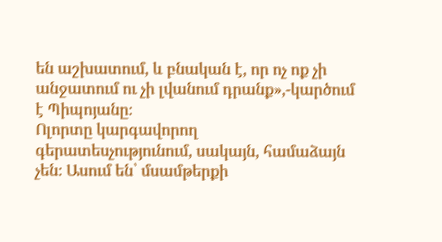են աշխատում, և բնական է, որ ոչ ոք չի անջատում ու չի լվանում դրանք»,-կարծում է Պիպոյանը։
Ոլորտը կարգավորող գերատեսչությունում, սակայն, համաձայն չեն։ Ասում են՝ մսամթերքի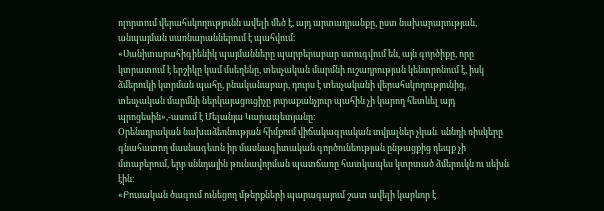ոլորտում վերահսկողությունն ավելի մեծ է, այդ արտադրանքը, ըստ նախարարության, անպայման սառնարաններում է պահվում։
«Սանիտարահիգիենիկ պայմանները պարբերաբար ստուգվում են, այն գործիքը, որը կտրատում է երշիկը կամ մսեղենը, տեսչական մարմնի ուշադրության կենտրոնում է, իսկ ձմերուկի կտրման պահը, բնականաբար, դուրս է տեսչականի վերահսկողությունից, տեսչական մարմնի ներկայացուցիչը յուրաքանչյուր պահին չի կարող հետևել այդ պրոցեսին»,-ասում է Մելանյա Կարապետյանը։
Օրենսդրական նախաձեռնության հիմքում վիճակագրական տվյալներ չկան․ սննդի ռիսկերը գնահատող մասնագետն իր մասնագիտական գործունեության ընթացքից դեպք չի մտաբերում, երբ սննդային թունավորման պատճառը հատկապես կտրտած ձմերուկն ու սեխն էին։
«Բուսական ծագում ունեցող մթերքների պարագայում շատ ավելի կարևոր է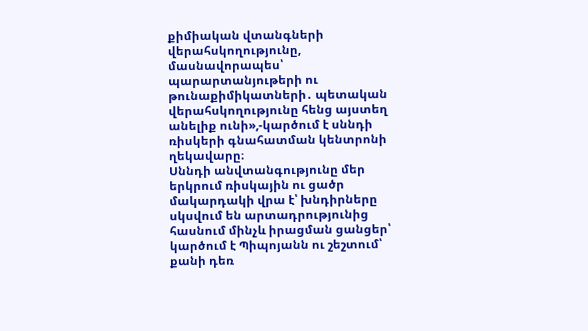քիմիական վտանգների վերահսկողությունը, մասնավորապես՝ պարարտանյութերի ու թունաքիմիկատների․ պետական վերահսկողությունը հենց այստեղ անելիք ունի»,-կարծում է սննդի ռիսկերի գնահատման կենտրոնի ղեկավարը։
Սննդի անվտանգությունը մեր երկրում ռիսկային ու ցածր մակարդակի վրա է՝ խնդիրները սկսվում են արտադրությունից հասնում մինչև իրացման ցանցեր՝ կարծում է Պիպոյանն ու շեշտում՝ քանի դեռ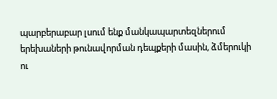պարբերաբար լսում ենք մանկապարտեզներում երեխաների թունավորման դեպքերի մասին, ձմերուկի ու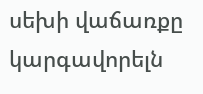սեխի վաճառքը կարգավորելն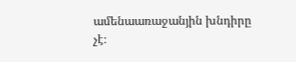ամենաառաջանյին խնդիրը չէ։